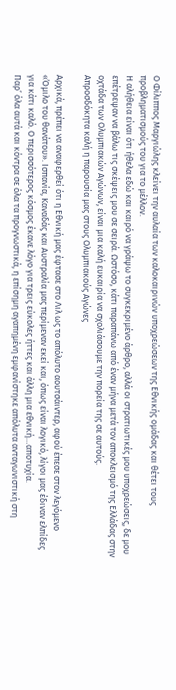Ο Φίλιππος Μαργιώλης κλείνει την αυλαία των καλοκαιρινών υποχρεώσεων της Εθνικής ομάδας και θέτει τους προβληματισμούς του για το μέλλον.
Η αλήθεια είναι ότι ήθελα εδώ και καιρό να γράψω το συγκεκριμένο άρθρο, αλλά οι στρατιωτικές μου υποχρεώσεις, δε μου επέτρεψαν να βάλω τις σκέψεις μου σε σειρά. Ωστόσο, κάτι παραπάνω από έναν μήνα μετά τον αποκλεισμό της Ελλάδας στην οχτάδα των Ολυμπιακών Αγώνων, είναι μια καλή ευκαιρία να σχολιάσουμε την πορεία της σε αυτούς.
Απροσδόκητα καλή η παρουσία μας στους Ολυμπιακούς Αγώνες

Αρχικά, πρέπει να αναφερθεί ότι η Εθνική μας έφτασε στο Λιλ ως το απόλυτο αουτσάιντερ, αφού έπεσε στον λεγόμενο «Όμιλο του θανάτου». Ισπανία, Καναδάς και Αυστραλία μας περίμεναν εκεί και, όπως είναι λογικό, λίγοι μας έδιναν ελπίδες για κάτι καλό. Ο περισσότερος κόσμος έκανε λόγο για τρεις εύκολες ήττες και άλλη μια εθνική…αποτυχία.
Παρ’ όλα αυτά και κόντρα σε όλα τα προγνωστικά, η επίσημη αγαπημένη εμφανίστηκε απόλυτα ανταγωνιστική στη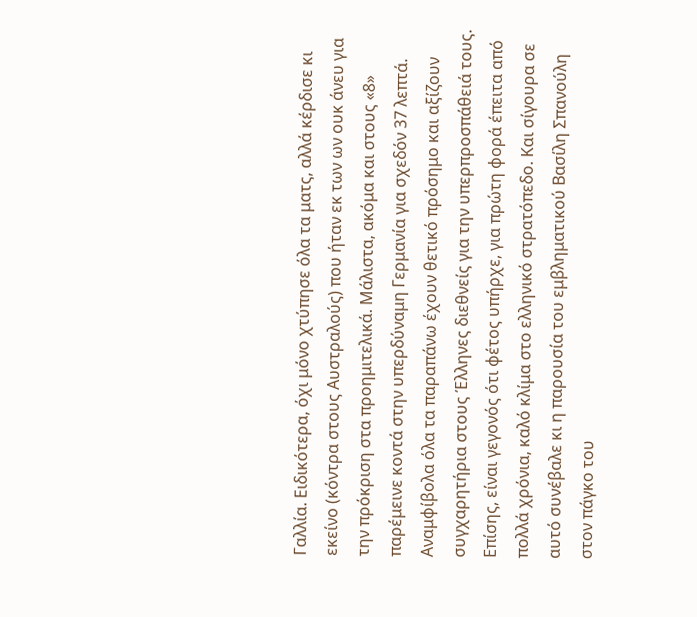Γαλλία. Ειδικότερα, όχι μόνο χτύπησε όλα τα ματς, αλλά κέρδισε κι εκείνο (κόντρα στους Αυστραλούς) που ήταν εκ των ων ουκ άνευ για την πρόκριση στα προημιτελικά. Μάλιστα, ακόμα και στους «8» παρέμεινε κοντά στην υπερδύναμη Γερμανία για σχεδόν 37 λεπτά.
Αναμφίβολα όλα τα παραπάνω έχουν θετικό πρόσημο και αξίζουν συγχαρητήρια στους Έλληνες διεθνείς για την υπερπροσπάθειά τους. Επίσης, είναι γεγονός ότι φέτος υπήρχε, για πρώτη φορά έπειτα από πολλά χρόνια, καλό κλίμα στο ελληνικό στρατόπεδο. Και σίγουρα σε αυτό συνέβαλε κι η παρουσία του εμβληματικού Βασίλη Σπανούλη στον πάγκο του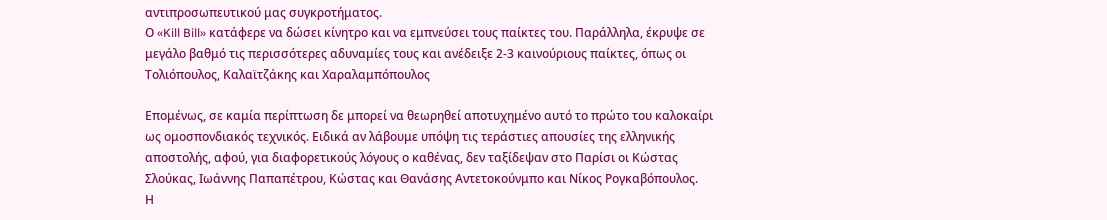αντιπροσωπευτικού μας συγκροτήματος.
Ο «Kill Bill» κατάφερε να δώσει κίνητρο και να εμπνεύσει τους παίκτες του. Παράλληλα, έκρυψε σε μεγάλο βαθμό τις περισσότερες αδυναμίες τους και ανέδειξε 2-3 καινούριους παίκτες, όπως οι Τολιόπουλος, Καλαϊτζάκης και Χαραλαμπόπουλος

Επομένως, σε καμία περίπτωση δε μπορεί να θεωρηθεί αποτυχημένο αυτό το πρώτο του καλοκαίρι ως ομοσπονδιακός τεχνικός. Ειδικά αν λάβουμε υπόψη τις τεράστιες απουσίες της ελληνικής αποστολής, αφού, για διαφορετικούς λόγους ο καθένας, δεν ταξίδεψαν στο Παρίσι οι Κώστας Σλούκας, Ιωάννης Παπαπέτρου, Κώστας και Θανάσης Αντετοκούνμπο και Νίκος Ρογκαβόπουλος.
Η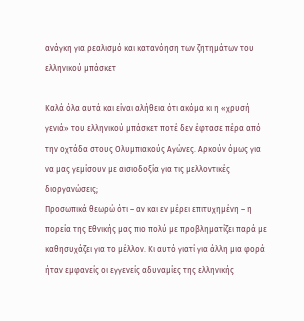ανάγκη για ρεαλισμό και κατανόηση των ζητημάτων του ελληνικού μπάσκετ

Καλά όλα αυτά και είναι αλήθεια ότι ακόμα κι η «χρυσή γενιά» του ελληνικού μπάσκετ ποτέ δεν έφτασε πέρα από την οχτάδα στους Ολυμπιακούς Αγώνες. Αρκούν όμως για να μας γεμίσουν με αισιοδοξία για τις μελλοντικές διοργανώσεις;
Προσωπικά θεωρώ ότι – αν και εν μέρει επιτυχημένη – η πορεία της Εθνικής μας πιο πολύ με προβληματίζει παρά με καθησυχάζει για το μέλλον. Κι αυτό γιατί για άλλη μια φορά ήταν εμφανείς οι εγγενείς αδυναμίες της ελληνικής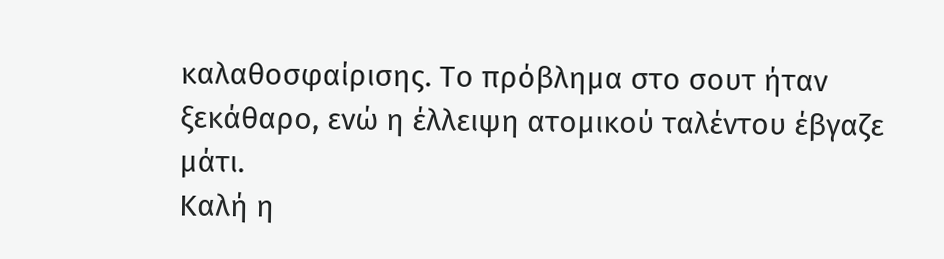καλαθοσφαίρισης. Το πρόβλημα στο σουτ ήταν ξεκάθαρο, ενώ η έλλειψη ατομικού ταλέντου έβγαζε μάτι.
Καλή η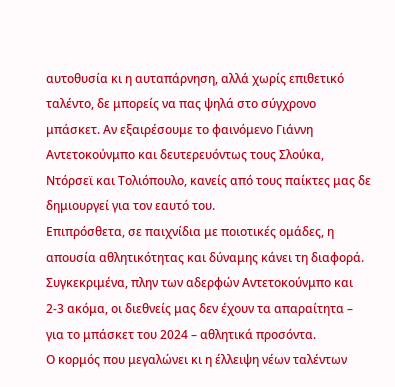αυτοθυσία κι η αυταπάρνηση, αλλά χωρίς επιθετικό ταλέντο, δε μπορείς να πας ψηλά στο σύγχρονο μπάσκετ. Αν εξαιρέσουμε το φαινόμενο Γιάννη Αντετοκούνμπο και δευτερευόντως τους Σλούκα, Ντόρσεϊ και Τολιόπουλο, κανείς από τους παίκτες μας δε δημιουργεί για τον εαυτό του.
Επιπρόσθετα, σε παιχνίδια με ποιοτικές ομάδες, η απουσία αθλητικότητας και δύναμης κάνει τη διαφορά. Συγκεκριμένα, πλην των αδερφών Αντετοκούνμπο και 2-3 ακόμα, οι διεθνείς μας δεν έχουν τα απαραίτητα – για το μπάσκετ του 2024 – αθλητικά προσόντα.
Ο κορμός που μεγαλώνει κι η έλλειψη νέων ταλέντων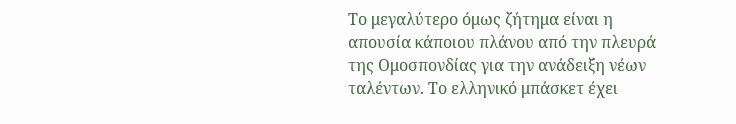Το μεγαλύτερο όμως ζήτημα είναι η απουσία κάποιου πλάνου από την πλευρά της Ομοσπονδίας για την ανάδειξη νέων ταλέντων. Το ελληνικό μπάσκετ έχει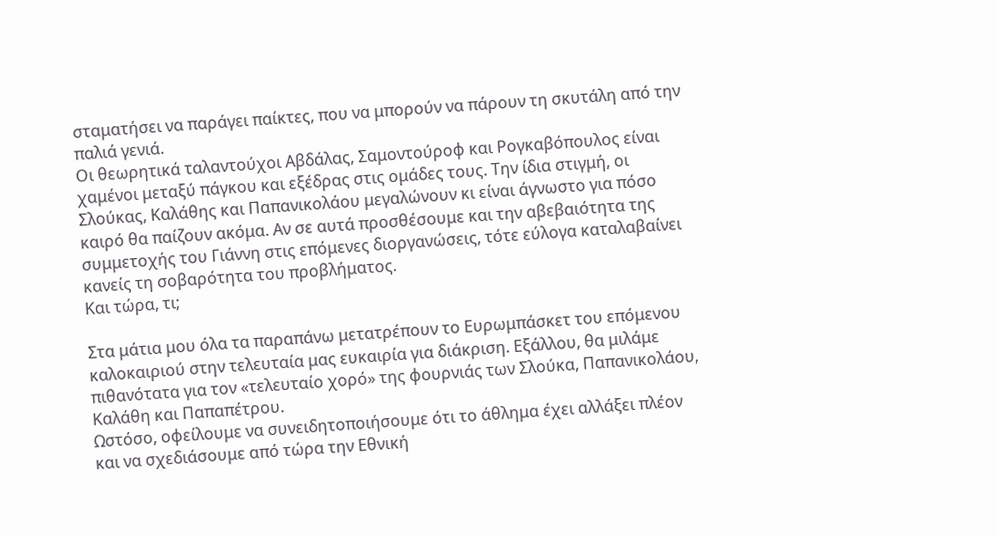σταματήσει να παράγει παίκτες, που να μπορούν να πάρουν τη σκυτάλη από την παλιά γενιά.
Οι θεωρητικά ταλαντούχοι Αβδάλας, Σαμοντούροφ και Ρογκαβόπουλος είναι χαμένοι μεταξύ πάγκου και εξέδρας στις ομάδες τους. Την ίδια στιγμή, οι Σλούκας, Καλάθης και Παπανικολάου μεγαλώνουν κι είναι άγνωστο για πόσο καιρό θα παίζουν ακόμα. Αν σε αυτά προσθέσουμε και την αβεβαιότητα της συμμετοχής του Γιάννη στις επόμενες διοργανώσεις, τότε εύλογα καταλαβαίνει κανείς τη σοβαρότητα του προβλήματος.
Και τώρα, τι;

Στα μάτια μου όλα τα παραπάνω μετατρέπουν το Ευρωμπάσκετ του επόμενου καλοκαιριού στην τελευταία μας ευκαιρία για διάκριση. Εξάλλου, θα μιλάμε πιθανότατα για τον «τελευταίο χορό» της φουρνιάς των Σλούκα, Παπανικολάου, Καλάθη και Παπαπέτρου.
Ωστόσο, οφείλουμε να συνειδητοποιήσουμε ότι το άθλημα έχει αλλάξει πλέον και να σχεδιάσουμε από τώρα την Εθνική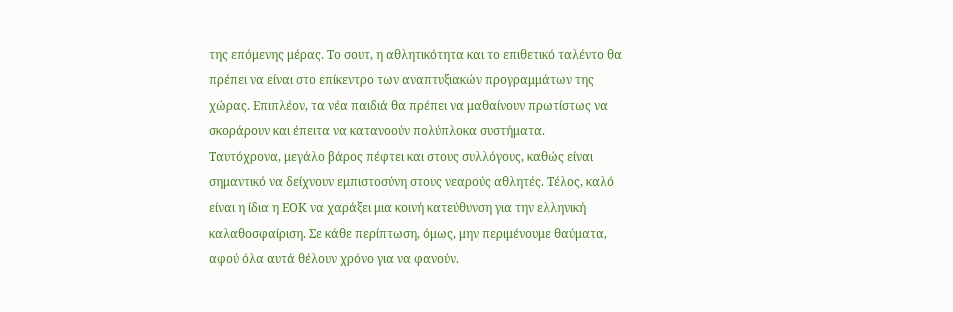της επόμενης μέρας. Το σουτ, η αθλητικότητα και το επιθετικό ταλέντο θα πρέπει να είναι στο επίκεντρο των αναπτυξιακών προγραμμάτων της χώρας. Επιπλέον, τα νέα παιδιά θα πρέπει να μαθαίνουν πρωτίστως να σκοράρουν και έπειτα να κατανοούν πολύπλοκα συστήματα.
Ταυτόχρονα, μεγάλο βάρος πέφτει και στους συλλόγους, καθώς είναι σημαντικό να δείχνουν εμπιστοσύνη στους νεαρούς αθλητές. Τέλος, καλό είναι η ίδια η ΕΟΚ να χαράξει μια κοινή κατεύθυνση για την ελληνική καλαθοσφαίριση. Σε κάθε περίπτωση, όμως, μην περιμένουμε θαύματα, αφού όλα αυτά θέλουν χρόνο για να φανούν.